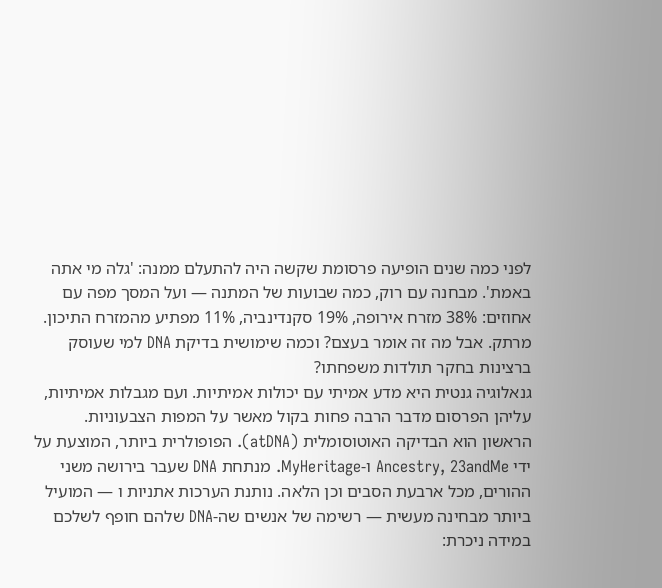לפני כמה שנים הופיעה פרסומת שקשה היה להתעלם ממנה: 'גלה מי אתה באמת'. מבחנה עם רוק, כמה שבועות של המתנה — ועל המסך מפה עם אחוזים: 38% מזרח אירופה, 19% סקנדינביה, 11% מפתיע מהמזרח התיכון. מרתק. אבל מה זה אומר בעצם? וכמה שימושית בדיקת DNA למי שעוסק ברצינות בחקר תולדות משפחתו?
גנאלוגיה גנטית היא מדע אמיתי עם יכולות אמיתיות. ועם מגבלות אמיתיות, עליהן הפרסום מדבר הרבה פחות בקול מאשר על המפות הצבעוניות.
הראשון הוא הבדיקה האוטוסומלית (atDNA). הפופולרית ביותר, המוצעת על ידי Ancestry, 23andMe ו-MyHeritage. מנתחת DNA שעבר בירושה משני ההורים, מכל ארבעת הסבים וכן הלאה. נותנת הערכות אתניות ו — המועיל ביותר מבחינה מעשית — רשימה של אנשים שה-DNA שלהם חופף לשלכם במידה ניכרת: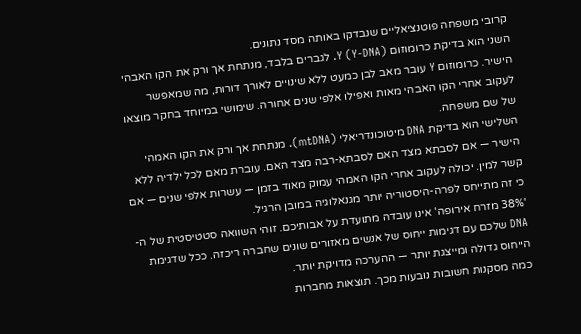קרובי משפחה פוטנציאליים שנבדקו באותה מסד נתונים.
השני הוא בדיקת כרומוזום Y (Y-DNA). לגברים בלבד, מנתחת אך ורק את הקו האבהי הישיר. כרומוזום Y עובר מאב לבן כמעט ללא שינויים לאורך דורות, מה שמאפשר לעקוב אחרי הקו האבהי מאות ואפילו אלפי שנים אחורה. שימושי במיוחד בחקר מוצאו של שם משפחה.
השלישי הוא בדיקת DNA מיטוכונדריאלי (mtDNA). מנתחת אך ורק את הקו האמהי הישיר — אם לסבתא מצד האם לסבתא-רבה מצד האם. עוברת מאם לכל ילדיה ללא קשר למין. יכולה לעקוב אחרי הקו האמהי עמוק מאוד בזמן — עשרות אלפי שנים — אם כי זה מתייחס לפרה-היסטוריה יותר מגנאלוגיה במובן הרגיל.
'38% מזרח אירופה' אינו עובדה מתועדת על אבותיכם. זוהי השוואה סטטיסטית של ה-DNA שלכם עם דגימות ייחוס של אנשים מאזורים שונים שחברה ריכזה. ככל שדגימת הייחוס גדולה ומייצגת יותר — ההערכה מדויקת יותר.
כמה מסקנות חשובות נובעות מכך. תוצאות מחברות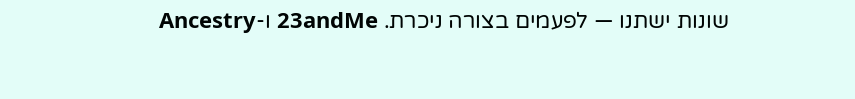שונות ישתנו — לפעמים בצורה ניכרת. 23andMe ו-Ancestry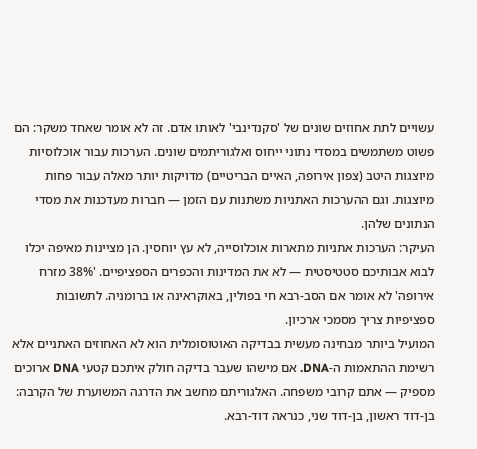עשויים לתת אחוזים שונים של 'סקנדינבי' לאותו אדם. זה לא אומר שאחד משקר: הם פשוט משתמשים במסדי נתוני ייחוס ואלגוריתמים שונים. הערכות עבור אוכלוסיות מיוצגות היטב (צפון אירופה, האיים הבריטיים) מדויקות יותר מאלה עבור פחות מיוצגות. וגם ההערכות האתניות משתנות עם הזמן — חברות מעדכנות את מסדי הנתונים שלהן.
העיקר: הערכות אתניות מתארות אוכלוסייה, לא עץ יוחסין. הן מציינות מאיפה יכלו לבוא אבותיכם סטטיסטית — לא את המדינות והכפרים הספציפיים. '38% מזרח אירופה' לא אומר אם הסב-רבא חי בפולין, באוקראינה או ברומניה. לתשובות ספציפיות צריך מסמכי ארכיון.
המועיל ביותר מבחינה מעשית בבדיקה האוטוסומלית הוא לא האחוזים האתניים אלא רשימת ההתאמות ה-DNA. אם מישהו שעבר בדיקה חולק איתכם קטעי DNA ארוכים מספיק — אתם קרובי משפחה. האלגוריתם מחשב את הדרגה המשוערת של הקרבה: בן-דוד ראשון, בן-דוד שני, כנראה דוד-רבא.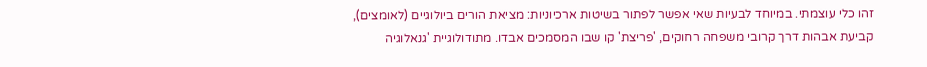זהו כלי עוצמתי. במיוחד לבעיות שאי אפשר לפתור בשיטות ארכיוניות: מציאת הורים ביולוגיים (לאומצים), קביעת אבהות דרך קרובי משפחה רחוקים, 'פריצת' קו שבו המסמכים אבדו. מתודולוגיית 'גנאלוגיה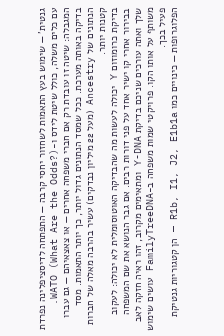גנטית' — שימוש בעץ התאמות לשחזור יחסי קרבה — התפתחה לדיסציפלינה נפרדת עם כלים משלה, כולל שיטת לידס ו-WATO (What Are the Odds?).
המגבלה: שיטה זו עובדת רק אם חברי משפחה אחרים — או צאצאיהם — גם עברו בדיקה באותה מערכת. ככל שמסד הנתונים גדול יותר, כך יותר התאמות. מסד הנתונים של Ancestry (מעל 22 מיליון נבדקים) עשיר בהרבה מאלה של חברות קטנות יותר.
בדיקת כרומוזום Y יכולה לעשות מה שהבדיקה האוטוסומלית לא יכולה: לעקוב בבירור אחרי קו ישיר אחד על פני דורות רבים. אם גבר הנושא את שם המשפחה שלך ואתה עורכים שניכם בדיקת Y-DNA ומתאימים מקרוב, זהו ראיה חזקה לאב משותף על אותו הקו. פרויקטי שמות משפחה ב-FamilyTreeDNA עושים שימוש פעיל בכך.
הפלוגרופות — כינויים כמו R1b, I1, J2, E1b1a — הן קטגוריות גנטיקת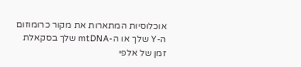אוכלוסיות המתארות את מקור כרומוזום ה-Y שלך או ה-mtDNA שלך בסקאלת זמן של אלפי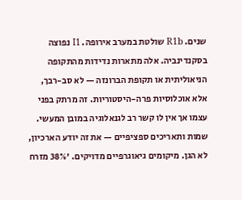שנים. R1b שולטת במערב אירופה. I1 נפוצה בסקנדינביה. אלה מתארות נדידות מהתקופה הניאוליתית או תקופת הברונזה — לא סב-רבך, אלא אוכלוסיות פרה-היסטוריות. זה מרתק בפני עצמו אך אין לו קשר רב לגנאלוגיה במובן המעשי.
שמות ותאריכים ספציפיים — את זה יודע הארכיון, לא הגן. מיקומים גיאוגרפיים מדויקים. '38% מזרח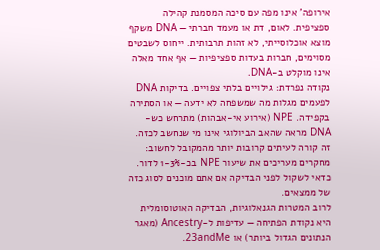אירופה' אינו מפה עם סיכה המסמנת קהילה ספציפית. לאום, דת או מעמד חברתי — DNA משקף מוצא אוכלוסייתי, לא זהות תרבותית. ייחוס לשבטים מסוימים, חברות בעדות ספציפיות — אף אחד מאלה אינו מוקלט ב-DNA.
נקודה נפרדת: גילויים בלתי צפויים. בדיקות DNA לפעמים מגלות מה שמשפחה לא ידעה — או הסתירה בקפידה. NPE (אירוע אי-אבהות) מתרחש כש-DNA מראה שהאב הביולוגי אינו מי שנחשב לכזה. זה קורה לעיתים קרובות יותר מהמקובל לחשוב: מחקרים מעריכים את שיעור NPE בכ-1-3% לדור. כדאי לשקול לפני הבדיקה אם אתם מוכנים לסוג כזה של ממצאים.
לרוב המטרות הגנאלוגיות, הבדיקה האוטוסומלית היא נקודת הפתיחה — עדיפות ל-Ancestry (מאגר הנתונים הגדול ביותר) או 23andMe.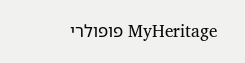MyHeritage פופולרי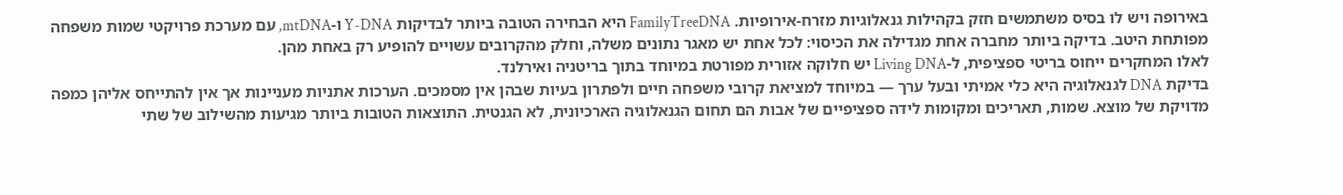באירופה ויש לו בסיס משתמשים חזק בקהילות גנאלוגיות מזרח-אירופיות. FamilyTreeDNA היא הבחירה הטובה ביותר לבדיקות Y-DNA ו-mtDNA, עם מערכת פרויקטי שמות משפחה מפותחת היטב. בדיקה ביותר מחברה אחת מגדילה את הכיסוי: לכל אחת יש מאגר נתונים משלה, וחלק מהקרובים עשויים להופיע רק באחת מהן.
לאלו המחקרים ייחוס בריטי ספציפית, ל-Living DNA יש חלוקה אזורית מפורטת במיוחד בתוך בריטניה ואירלנד.
בדיקת DNA לגנאלוגיה היא כלי אמיתי ובעל ערך — במיוחד למציאת קרובי משפחה חיים ולפתרון בעיות שבהן אין מסמכים. הערכות אתניות מעניינות אך אין להתייחס אליהן כמפה מדויקת של מוצא. שמות, תאריכים ומקומות לידה ספציפיים של אבות הם תחום הגנאלוגיה הארכיונית, לא הגנטית. התוצאות הטובות ביותר מגיעות מהשילוב של שתי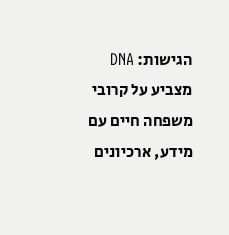הגישות: DNA מצביע על קרובי משפחה חיים עם מידע, ארכיונים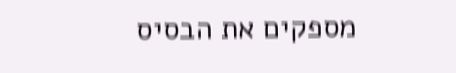מספקים את הבסיס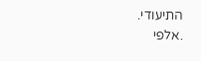התיעודי.
.אלפי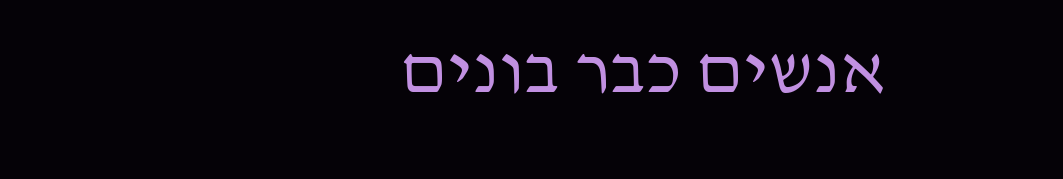אנשים כבר בונים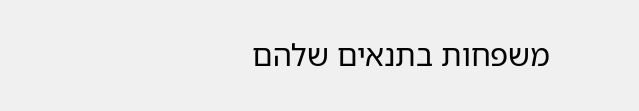משפחות בתנאים שלהם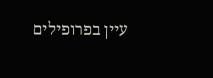עיין בפרופילים